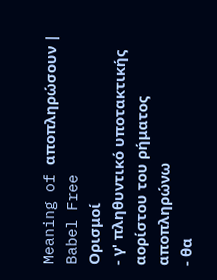Meaning of αποπληρώσουν | Babel Free
Ορισμοί
- γ' πληθυντικό υποτακτικής αορίστου του ρήματος αποπληρώνω
- θα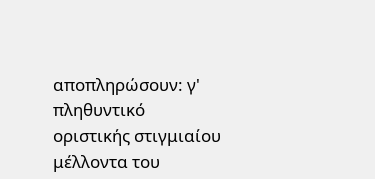αποπληρώσουν: γ' πληθυντικό οριστικής στιγμιαίου μέλλοντα του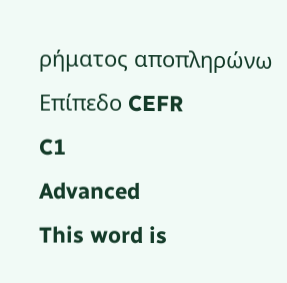ρήματος αποπληρώνω
Επίπεδο CEFR
C1
Advanced
This word is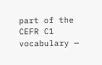part of the CEFR C1 vocabulary —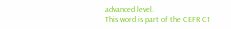advanced level.
This word is part of the CEFR C1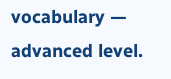vocabulary — advanced level.